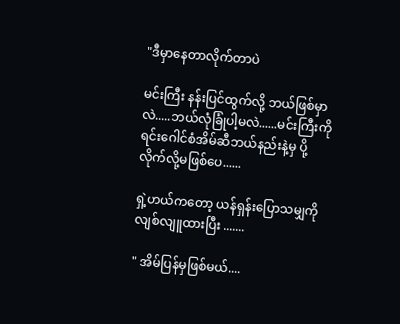"ဒီမှာနေတာလိုက်တာပဲ

မင်းကြီး နန်းပြင်ထွက်လို့ ဘယ်ဖြစ်မှာလဲ.....ဘယ်လုံခြုံပါ့မလဲ......မင်းကြီးကို ရင်းဂေါင်စံအိမ်ဆီဘယ်နည်းနဲ့မှ ပို့လိုက်လို့မဖြစ်ပေ......

ရှဲ့ဟယ်ကတော့ ယန်ရှန်းပြောသမျှကို လျစ်လျူထားပြီး .......

" အိမ်ပြန်မှဖြစ်မယ်....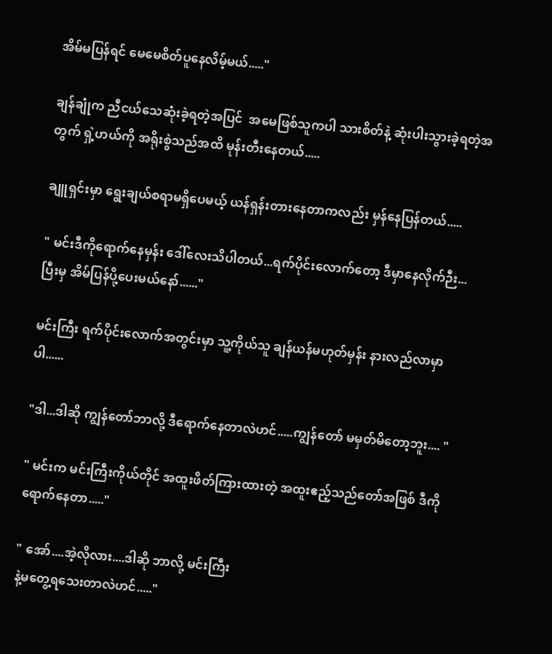အိမ်မပြန်ရင် မေမေစိတ်ပူနေလိမ့်မယ်....."

ချန်ချုံက ညီငယ်သေဆုံးခဲ့ရတဲ့အပြင်  အမေဖြစ်သူကပါ သားစိတ်နဲ့ ဆုံးပါးသွားခဲ့ရတဲ့အတွက် ရှဲ့ဟယ်ကို အရိုးစွဲသည်အထိ မုန်းတီးနေတယ်.....

ချူရှင်းမှာ ရွေးချယ်စရာမရှိပေမယ့် ယန်ရှန်းတားနေတာကလည်း မှန်နေပြန်တယ်.....

" မင်းဒီကိုရောက်နေမှန်း ဒေါ်လေးသိပါတယ်...ရက်ပိုင်းလောက်တော့ ဒီမှာနေလိုက်ဉီး...ပြီးမှ အိမ်ပြန်ပို့ပေးမယ်နော်......"

မင်းကြီး ရက်ပိုင်းလောက်အတွင်းမှာ သူ့ကိုယ်သူ ချန်ယန်မဟုတ်မှန်း နားလည်လာမှာပါ......

"ဒါ...ဒါဆို ကျွန်တော်ဘာလို့ ဒီရောက်နေတာလဲဟင်.....ကျွန်တော် မမှတ်မိတော့ဘူး.... "

" မင်းက မင်းကြီးကိုယ်တိုင် အထူးဖိတ်ကြားထားတဲ့ အထူးဧည့်သည်တော်အဖြစ် ဒီကိုရောက်နေတာ....."

" အော်....အဲ့လိုလား....ဒါဆို ဘာလို့ မင်းကြီး
နဲ့မတွေ့ရသေးတာလဲဟင်....."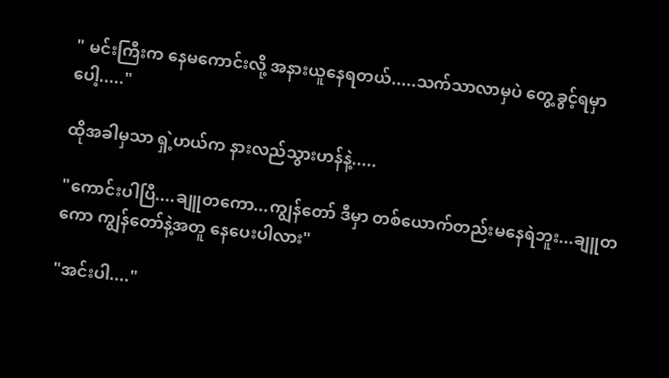" မင်းကြီးက နေမကောင်းလို့ အနားယူနေရတယ်.....သက်သာလာမှပဲ တွေ့ခွင့်ရမှာပေါ့....."

ထိုအခါမှသာ ရှဲ့ဟယ်က နားလည်သွားဟန်နဲ့.....

"ကောင်းပါပြီ....ချူတကော...ကျွန်တော် ဒီမှာ တစ်ယောက်တည်းမနေရဲဘူး...ချူတကော ကျွန်တော်နဲ့အတူ နေပေးပါလား"

"အင်းပါ...."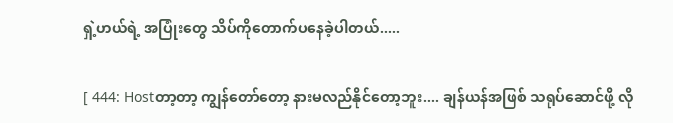ရှဲ့ဟယ်ရဲ့ အပြုံးတွေ သိပ်ကိုတောက်ပနေခဲ့ပါတယ်.....

[ 444: Hostတာ့တာ့ ကျွန်တော်တော့ နားမလည်နိုင်တော့ဘူး.... ချန်ယန်အဖြစ် သရုပ်ဆောင်ဖို့ လို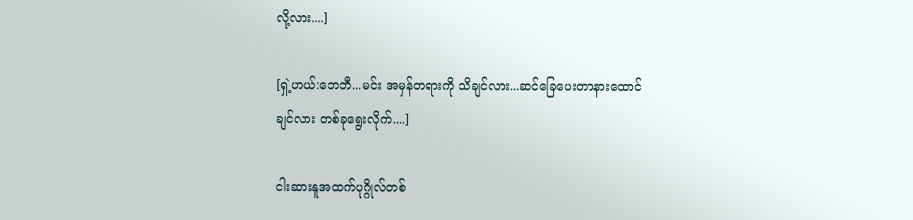လို့လား....]

[ရှဲ့ဟယ်:ဘေဘီ...မင်း အမှန်တရားကို သိချင်လား...ဆင်ခြေပေးတာနားထောင်ချင်လား တစ်ခုရွေးလိုက်....]

ငါးဆားနူအထက်ပုဂ္ဂိုလ်တစ်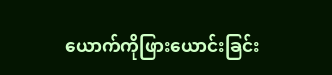ယောက်ကိုဖြားယောင်းခြင်း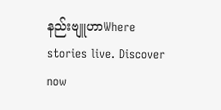နည်းဗျူဟာWhere stories live. Discover now